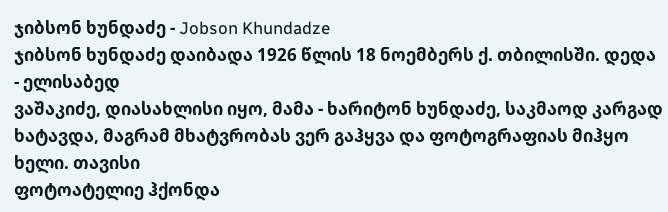ჯიბსონ ხუნდაძე - Jobson Khundadze
ჯიბსონ ხუნდაძე დაიბადა 1926 წლის 18 ნოემბერს ქ. თბილისში. დედა - ელისაბედ
ვაშაკიძე, დიასახლისი იყო, მამა - ხარიტონ ხუნდაძე, საკმაოდ კარგად
ხატავდა, მაგრამ მხატვრობას ვერ გაჰყვა და ფოტოგრაფიას მიჰყო ხელი. თავისი
ფოტოატელიე ჰქონდა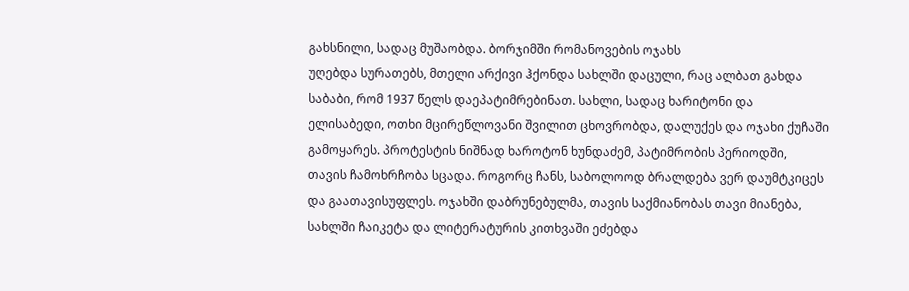გახსნილი, სადაც მუშაობდა. ბორჯიმში რომანოვების ოჯახს
უღებდა სურათებს, მთელი არქივი ჰქონდა სახლში დაცული, რაც ალბათ გახდა
საბაბი, რომ 1937 წელს დაეპატიმრებინათ. სახლი, სადაც ხარიტონი და
ელისაბედი, ოთხი მცირეწლოვანი შვილით ცხოვრობდა, დალუქეს და ოჯახი ქუჩაში
გამოყარეს. პროტესტის ნიშნად ხაროტონ ხუნდაძემ, პატიმრობის პერიოდში,
თავის ჩამოხრჩობა სცადა. როგორც ჩანს, საბოლოოდ ბრალდება ვერ დაუმტკიცეს
და გაათავისუფლეს. ოჯახში დაბრუნებულმა, თავის საქმიანობას თავი მიანება,
სახლში ჩაიკეტა და ლიტერატურის კითხვაში ეძებდა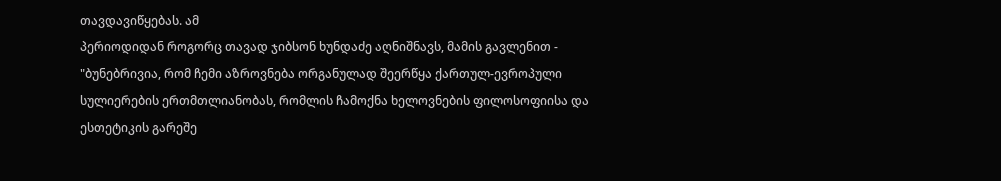თავდავიწყებას. ამ
პერიოდიდან როგორც თავად ჯიბსონ ხუნდაძე აღნიშნავს, მამის გავლენით -
"ბუნებრივია, რომ ჩემი აზროვნება ორგანულად შეერწყა ქართულ-ევროპული
სულიერების ერთმთლიანობას, რომლის ჩამოქნა ხელოვნების ფილოსოფიისა და
ესთეტიკის გარეშე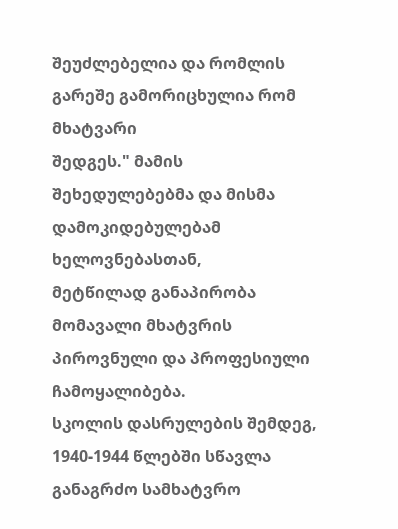შეუძლებელია და რომლის გარეშე გამორიცხულია რომ მხატვარი
შედგეს." მამის შეხედულებებმა და მისმა დამოკიდებულებამ ხელოვნებასთან,
მეტწილად განაპირობა მომავალი მხატვრის პიროვნული და პროფესიული
ჩამოყალიბება.
სკოლის დასრულების შემდეგ, 1940-1944 წლებში სწავლა განაგრძო სამხატვრო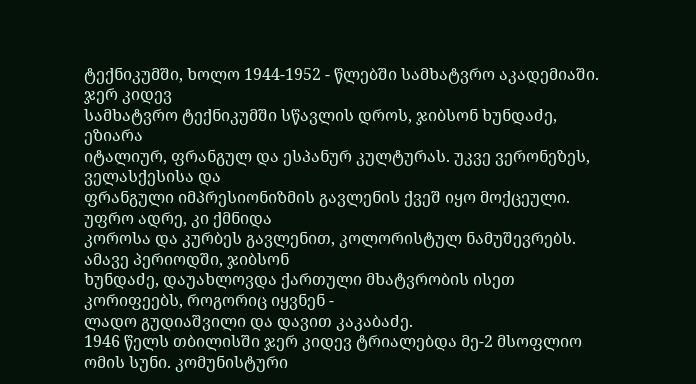ტექნიკუმში, ხოლო 1944-1952 - წლებში სამხატვრო აკადემიაში. ჯერ კიდევ
სამხატვრო ტექნიკუმში სწავლის დროს, ჯიბსონ ხუნდაძე, ეზიარა
იტალიურ, ფრანგულ და ესპანურ კულტურას. უკვე ვერონეზეს, ველასქესისა და
ფრანგული იმპრესიონიზმის გავლენის ქვეშ იყო მოქცეული. უფრო ადრე, კი ქმნიდა
კოროსა და კურბეს გავლენით, კოლორისტულ ნამუშევრებს. ამავე პერიოდში, ჯიბსონ
ხუნდაძე, დაუახლოვდა ქართული მხატვრობის ისეთ კორიფეებს, როგორიც იყვნენ -
ლადო გუდიაშვილი და დავით კაკაბაძე.
1946 წელს თბილისში ჯერ კიდევ ტრიალებდა მე-2 მსოფლიო ომის სუნი. კომუნისტური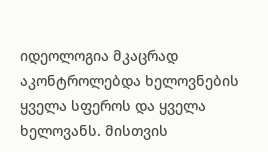იდეოლოგია მკაცრად აკონტროლებდა ხელოვნების ყველა სფეროს და ყველა
ხელოვანს. მისთვის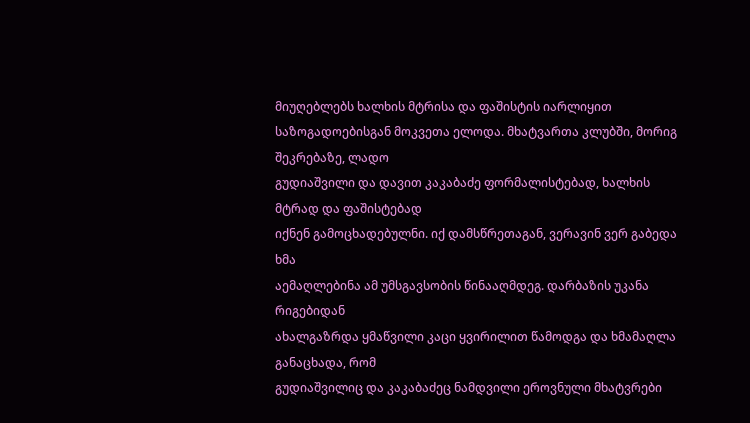მიუღებლებს ხალხის მტრისა და ფაშისტის იარლიყით
საზოგადოებისგან მოკვეთა ელოდა. მხატვართა კლუბში, მორიგ შეკრებაზე, ლადო
გუდიაშვილი და დავით კაკაბაძე ფორმალისტებად, ხალხის მტრად და ფაშისტებად
იქნენ გამოცხადებულნი. იქ დამსწრეთაგან, ვერავინ ვერ გაბედა ხმა
აემაღლებინა ამ უმსგავსობის წინააღმდეგ. დარბაზის უკანა რიგებიდან
ახალგაზრდა ყმაწვილი კაცი ყვირილით წამოდგა და ხმამაღლა განაცხადა, რომ
გუდიაშვილიც და კაკაბაძეც ნამდვილი ეროვნული მხატვრები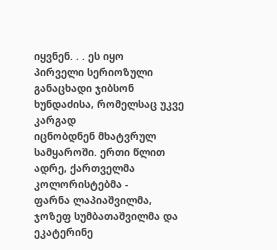იყვნენ. . . ეს იყო
პირველი სერიოზული განაცხადი ჯიბსონ ხუნდაძისა, რომელსაც უკვე კარგად
იცნობდნენ მხატვრულ სამყაროში. ერთი წლით ადრე, ქართველმა კოლორისტებმა -
ფარნა ლაპიაშვილმა, ჯოზეფ სუმბათაშვილმა და ეკატერინე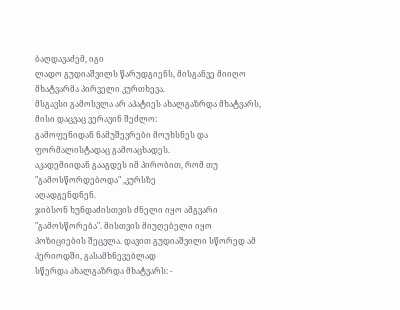ბაღდავაძემ, იგი
ლადო გუდიაშვილს წარუდგიენს, მისგანვე მიიღო მხატვარმა პირველი კურთხევა.
მსგავსი გამოსვლა არ აპატიეს ახალგაზრდა მხატვარს, მისი დაცვაც ვერავინ შეძლო:
გამოფენიდან ნამუშევრები მოუხსნეს და ფორმალისტადაც გამოაცხადეს.
აკადემიიდან გააგდეს იმ პირობით, რომ თუ "გამოსწორდებოდა" ,კურსზე
აღადგენდნენ.
ჯიბსონ ხუნდაძისთვის ძნელი იყო ამგვარი "გამოსწორება". მისთვის მიუღებელი იყო
პოზიციების შეცვლა. დავით გუდიაშვილი სწორედ ამ პერიოდში, გასამხნევებლად
სწერდა ახალგაზრდა მხატვარს: -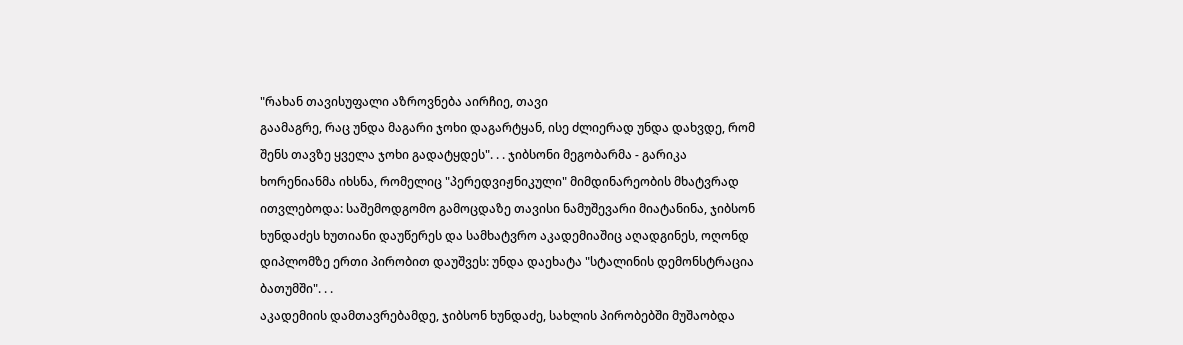"რახან თავისუფალი აზროვნება აირჩიე, თავი
გაამაგრე, რაც უნდა მაგარი ჯოხი დაგარტყან, ისე ძლიერად უნდა დახვდე, რომ
შენს თავზე ყველა ჯოხი გადატყდეს". . . ჯიბსონი მეგობარმა - გარიკა
ხორენიანმა იხსნა, რომელიც "პერედვიჟნიკული" მიმდინარეობის მხატვრად
ითვლებოდა: საშემოდგომო გამოცდაზე თავისი ნამუშევარი მიატანინა, ჯიბსონ
ხუნდაძეს ხუთიანი დაუწერეს და სამხატვრო აკადემიაშიც აღადგინეს, ოღონდ
დიპლომზე ერთი პირობით დაუშვეს: უნდა დაეხატა "სტალინის დემონსტრაცია
ბათუმში". . .
აკადემიის დამთავრებამდე, ჯიბსონ ხუნდაძე, სახლის პირობებში მუშაობდა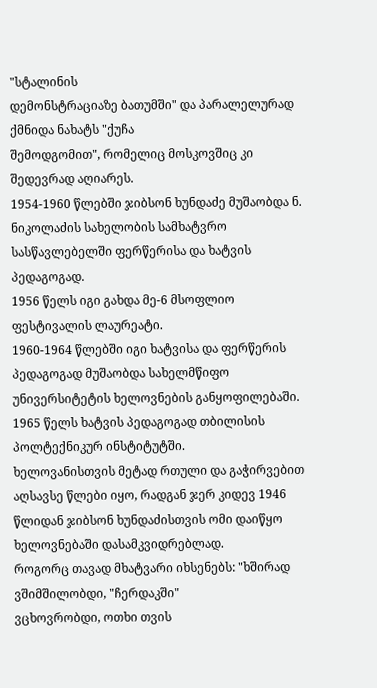"სტალინის
დემონსტრაციაზე ბათუმში" და პარალელურად ქმნიდა ნახატს "ქუჩა
შემოდგომით", რომელიც მოსკოვშიც კი შედევრად აღიარეს.
1954-1960 წლებში ჯიბსონ ხუნდაძე მუშაობდა ნ. ნიკოლაძის სახელობის სამხატვრო სასწავლებელში ფერწერისა და ხატვის პედაგოგად.
1956 წელს იგი გახდა მე-6 მსოფლიო ფესტივალის ლაურეატი.
1960-1964 წლებში იგი ხატვისა და ფერწერის პედაგოგად მუშაობდა სახელმწიფო უნივერსიტეტის ხელოვნების განყოფილებაში.
1965 წელს ხატვის პედაგოგად თბილისის პოლტექნიკურ ინსტიტუტში.
ხელოვანისთვის მეტად რთული და გაჭირვებით აღსავსე წლები იყო, რადგან ჯერ კიდევ 1946
წლიდან ჯიბსონ ხუნდაძისთვის ომი დაიწყო ხელოვნებაში დასამკვიდრებლად.
როგორც თავად მხატვარი იხსენებს: "ხშირად ვშიმშილობდი, "ჩერდაკში"
ვცხოვრობდი, ოთხი თვის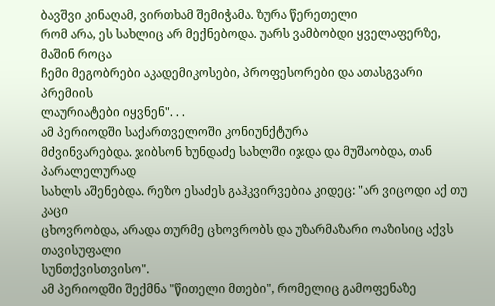ბავშვი კინაღამ, ვირთხამ შემიჭამა. ზურა წერეთელი
რომ არა, ეს სახლიც არ მექნებოდა. უარს ვამბობდი ყველაფერზე, მაშინ როცა
ჩემი მეგობრები აკადემიკოსები, პროფესორები და ათასგვარი პრემიის
ლაურიატები იყვნენ". . .
ამ პერიოდში საქართველოში კონიუნქტურა
მძვინვარებდა. ჯიბსონ ხუნდაძე სახლში იჯდა და მუშაობდა, თან პარალელურად
სახლს აშენებდა. რეზო ესაძეს გაჰკვირვებია კიდეც: "არ ვიცოდი აქ თუ კაცი
ცხოვრობდა, არადა თურმე ცხოვრობს და უზარმაზარი ოაზისიც აქვს თავისუფალი
სუნთქვისთვისო".
ამ პერიოდში შექმნა "წითელი მთები", რომელიც გამოფენაზე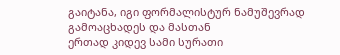გაიტანა, იგი ფორმალისტურ ნამუშევრად გამოაცხადეს და მასთან
ერთად კიდევ სამი სურათი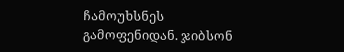ჩამოუხსნეს გამოფენიდან. ჯიბსონ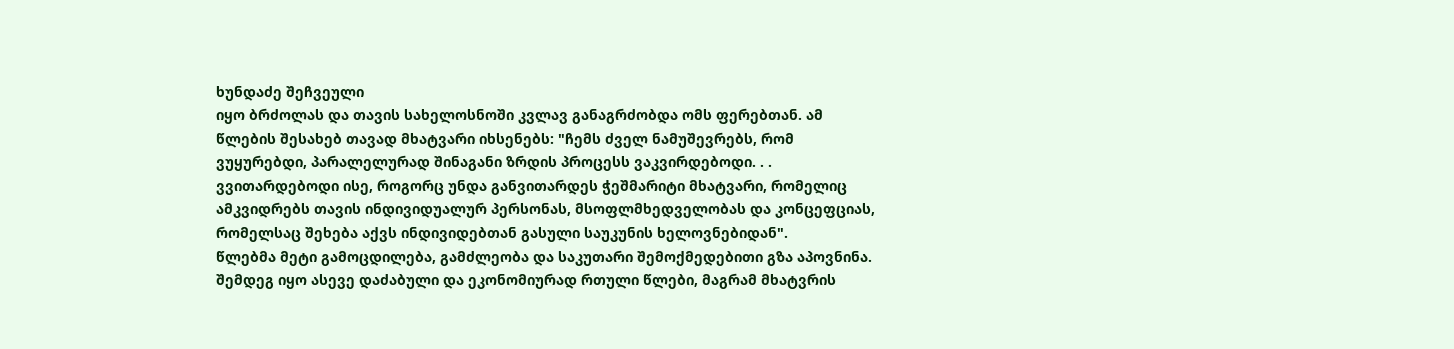ხუნდაძე შეჩვეული
იყო ბრძოლას და თავის სახელოსნოში კვლავ განაგრძობდა ომს ფერებთან. ამ
წლების შესახებ თავად მხატვარი იხსენებს: "ჩემს ძველ ნამუშევრებს, რომ
ვუყურებდი, პარალელურად შინაგანი ზრდის პროცესს ვაკვირდებოდი. . .
ვვითარდებოდი ისე, როგორც უნდა განვითარდეს ჭეშმარიტი მხატვარი, რომელიც
ამკვიდრებს თავის ინდივიდუალურ პერსონას, მსოფლმხედველობას და კონცეფციას,
რომელსაც შეხება აქვს ინდივიდებთან გასული საუკუნის ხელოვნებიდან".
წლებმა მეტი გამოცდილება, გამძლეობა და საკუთარი შემოქმედებითი გზა აპოვნინა.
შემდეგ იყო ასევე დაძაბული და ეკონომიურად რთული წლები, მაგრამ მხატვრის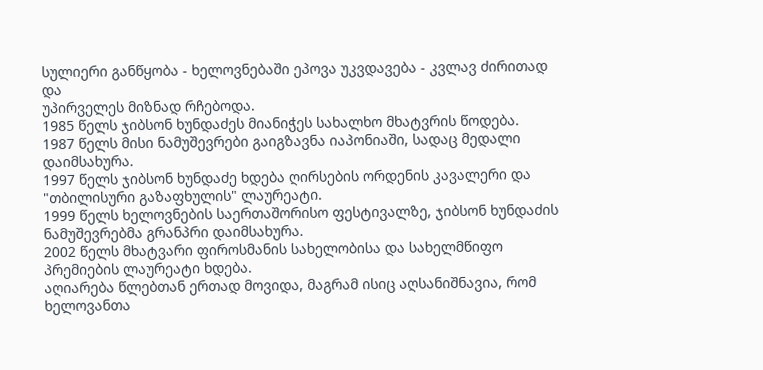სულიერი განწყობა - ხელოვნებაში ეპოვა უკვდავება - კვლავ ძირითად და
უპირველეს მიზნად რჩებოდა.
1985 წელს ჯიბსონ ხუნდაძეს მიანიჭეს სახალხო მხატვრის წოდება.
1987 წელს მისი ნამუშევრები გაიგზავნა იაპონიაში, სადაც მედალი დაიმსახურა.
1997 წელს ჯიბსონ ხუნდაძე ხდება ღირსების ორდენის კავალერი და "თბილისური გაზაფხულის" ლაურეატი.
1999 წელს ხელოვნების საერთაშორისო ფესტივალზე, ჯიბსონ ხუნდაძის ნამუშევრებმა გრანპრი დაიმსახურა.
2002 წელს მხატვარი ფიროსმანის სახელობისა და სახელმწიფო პრემიების ლაურეატი ხდება.
აღიარება წლებთან ერთად მოვიდა, მაგრამ ისიც აღსანიშნავია, რომ ხელოვანთა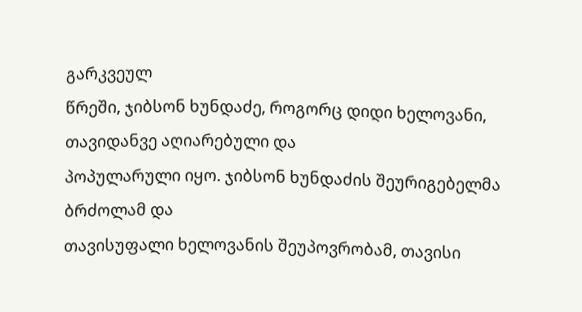გარკვეულ
წრეში, ჯიბსონ ხუნდაძე, როგორც დიდი ხელოვანი, თავიდანვე აღიარებული და
პოპულარული იყო. ჯიბსონ ხუნდაძის შეურიგებელმა ბრძოლამ და
თავისუფალი ხელოვანის შეუპოვრობამ, თავისი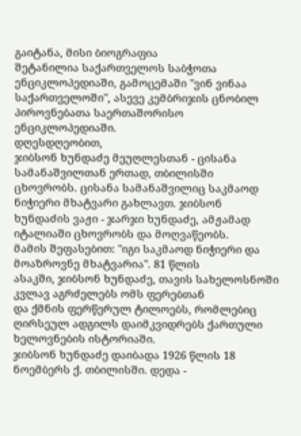გაიტანა, მისი ბიოგრაფია
შეტანილია საქართველოს საბჭოთა ენციკლოპედიაში, გამოცემაში "ვინ ვინაა
საქართველოში", ასევე კემბრიჯის ცნობილ პიროვნებათა საერთაშორისო
ენციკლოპედიაში.
დღესდღეობით,
ჯიბსონ ხუნდაძე მეუღლესთან - ცისანა სამანაშვილთან ერთად, თბილისში
ცხოვრობს. ცისანა სამანაშვილიც საკმაოდ ნიჭიერი მხატვარი გახლავთ. ჯიბსონ
ხუნდაძის ვაჟი - ჯარჯი ხუნდაძე, ამჟამად იტალიაში ცხოვრობს და მოღვაწეობს.
მამის შეფასებით: "იგი საკმაოდ ნიჭიერი და მოაზროვნე მხატვარია". 81 წლის
ასაკში, ჯიბსონ ხუნდაძე, თავის სახელოსნოში კვლავ აგრძელებს ომს ფერებთან
და ქმნის ფერწერულ ტილოებს, რომლებიც ღირსეულ ადგილს დაიმკვიდრებს ქართული
ხელოვნების ისტორიაში.
ჯიბსონ ხუნდაძე დაიბადა 1926 წლის 18 ნოემბერს ქ. თბილისში. დედა -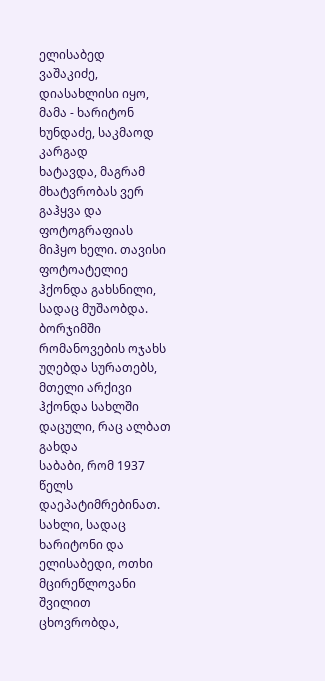ელისაბედ
ვაშაკიძე, დიასახლისი იყო, მამა - ხარიტონ ხუნდაძე, საკმაოდ კარგად
ხატავდა, მაგრამ მხატვრობას ვერ გაჰყვა და ფოტოგრაფიას მიჰყო ხელი. თავისი
ფოტოატელიე ჰქონდა გახსნილი, სადაც მუშაობდა. ბორჯიმში რომანოვების ოჯახს
უღებდა სურათებს, მთელი არქივი ჰქონდა სახლში დაცული, რაც ალბათ გახდა
საბაბი, რომ 1937 წელს დაეპატიმრებინათ. სახლი, სადაც ხარიტონი და
ელისაბედი, ოთხი მცირეწლოვანი შვილით ცხოვრობდა,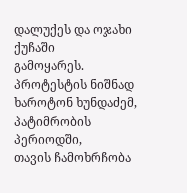დალუქეს და ოჯახი ქუჩაში
გამოყარეს. პროტესტის ნიშნად ხაროტონ ხუნდაძემ, პატიმრობის პერიოდში,
თავის ჩამოხრჩობა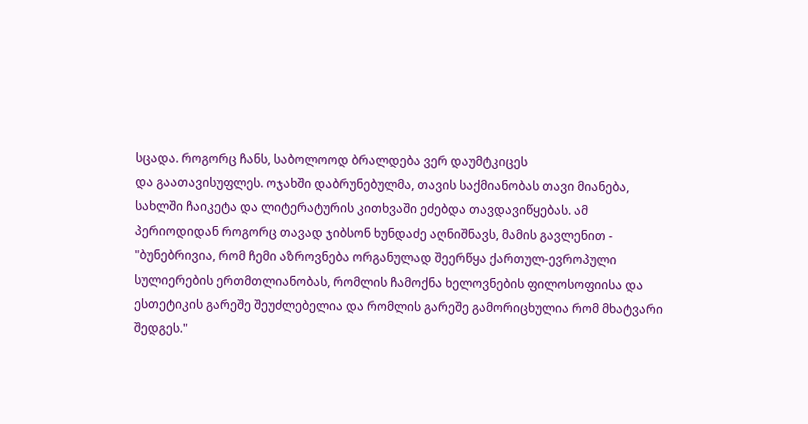სცადა. როგორც ჩანს, საბოლოოდ ბრალდება ვერ დაუმტკიცეს
და გაათავისუფლეს. ოჯახში დაბრუნებულმა, თავის საქმიანობას თავი მიანება,
სახლში ჩაიკეტა და ლიტერატურის კითხვაში ეძებდა თავდავიწყებას. ამ
პერიოდიდან როგორც თავად ჯიბსონ ხუნდაძე აღნიშნავს, მამის გავლენით -
"ბუნებრივია, რომ ჩემი აზროვნება ორგანულად შეერწყა ქართულ-ევროპული
სულიერების ერთმთლიანობას, რომლის ჩამოქნა ხელოვნების ფილოსოფიისა და
ესთეტიკის გარეშე შეუძლებელია და რომლის გარეშე გამორიცხულია რომ მხატვარი
შედგეს."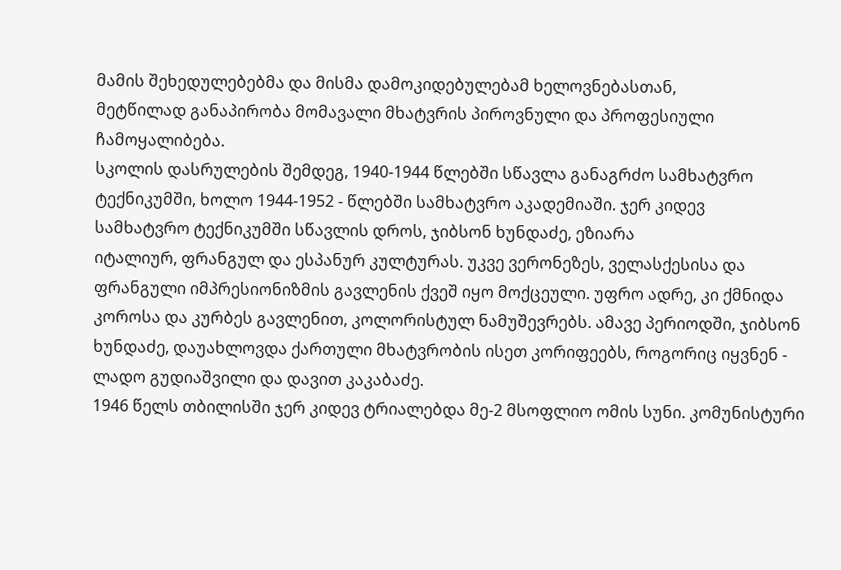მამის შეხედულებებმა და მისმა დამოკიდებულებამ ხელოვნებასთან,
მეტწილად განაპირობა მომავალი მხატვრის პიროვნული და პროფესიული
ჩამოყალიბება.
სკოლის დასრულების შემდეგ, 1940-1944 წლებში სწავლა განაგრძო სამხატვრო
ტექნიკუმში, ხოლო 1944-1952 - წლებში სამხატვრო აკადემიაში. ჯერ კიდევ
სამხატვრო ტექნიკუმში სწავლის დროს, ჯიბსონ ხუნდაძე, ეზიარა
იტალიურ, ფრანგულ და ესპანურ კულტურას. უკვე ვერონეზეს, ველასქესისა და
ფრანგული იმპრესიონიზმის გავლენის ქვეშ იყო მოქცეული. უფრო ადრე, კი ქმნიდა
კოროსა და კურბეს გავლენით, კოლორისტულ ნამუშევრებს. ამავე პერიოდში, ჯიბსონ
ხუნდაძე, დაუახლოვდა ქართული მხატვრობის ისეთ კორიფეებს, როგორიც იყვნენ -
ლადო გუდიაშვილი და დავით კაკაბაძე.
1946 წელს თბილისში ჯერ კიდევ ტრიალებდა მე-2 მსოფლიო ომის სუნი. კომუნისტური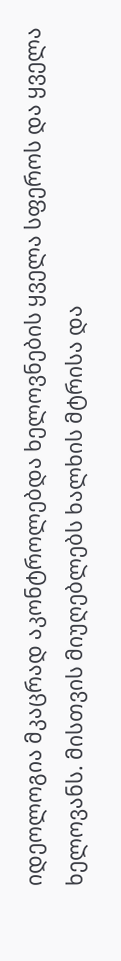იდეოლოგია მკაცრად აკონტროლებდა ხელოვნების ყველა სფეროს და ყველა
ხელოვანს. მისთვის მიუღებლებს ხალხის მტრისა და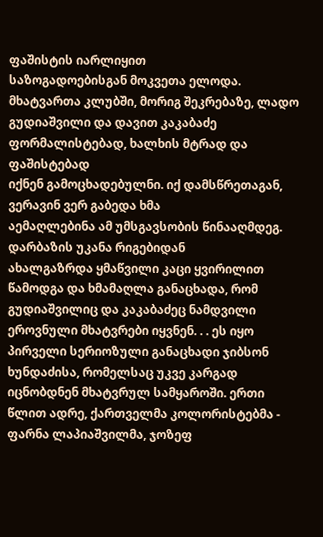ფაშისტის იარლიყით
საზოგადოებისგან მოკვეთა ელოდა. მხატვართა კლუბში, მორიგ შეკრებაზე, ლადო
გუდიაშვილი და დავით კაკაბაძე ფორმალისტებად, ხალხის მტრად და ფაშისტებად
იქნენ გამოცხადებულნი. იქ დამსწრეთაგან, ვერავინ ვერ გაბედა ხმა
აემაღლებინა ამ უმსგავსობის წინააღმდეგ. დარბაზის უკანა რიგებიდან
ახალგაზრდა ყმაწვილი კაცი ყვირილით წამოდგა და ხმამაღლა განაცხადა, რომ
გუდიაშვილიც და კაკაბაძეც ნამდვილი ეროვნული მხატვრები იყვნენ. . . ეს იყო
პირველი სერიოზული განაცხადი ჯიბსონ ხუნდაძისა, რომელსაც უკვე კარგად
იცნობდნენ მხატვრულ სამყაროში. ერთი წლით ადრე, ქართველმა კოლორისტებმა -
ფარნა ლაპიაშვილმა, ჯოზეფ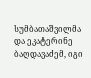სუმბათაშვილმა და ეკატერინე ბაღდავაძემ, იგი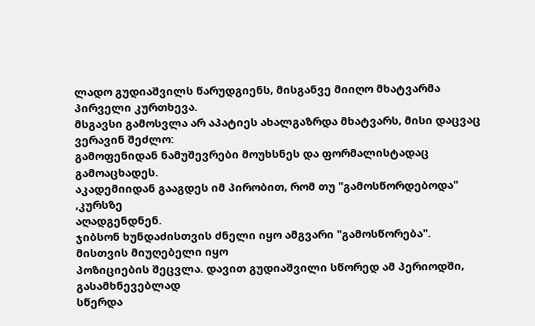ლადო გუდიაშვილს წარუდგიენს, მისგანვე მიიღო მხატვარმა პირველი კურთხევა.
მსგავსი გამოსვლა არ აპატიეს ახალგაზრდა მხატვარს, მისი დაცვაც ვერავინ შეძლო:
გამოფენიდან ნამუშევრები მოუხსნეს და ფორმალისტადაც გამოაცხადეს.
აკადემიიდან გააგდეს იმ პირობით, რომ თუ "გამოსწორდებოდა" ,კურსზე
აღადგენდნენ.
ჯიბსონ ხუნდაძისთვის ძნელი იყო ამგვარი "გამოსწორება". მისთვის მიუღებელი იყო
პოზიციების შეცვლა. დავით გუდიაშვილი სწორედ ამ პერიოდში, გასამხნევებლად
სწერდა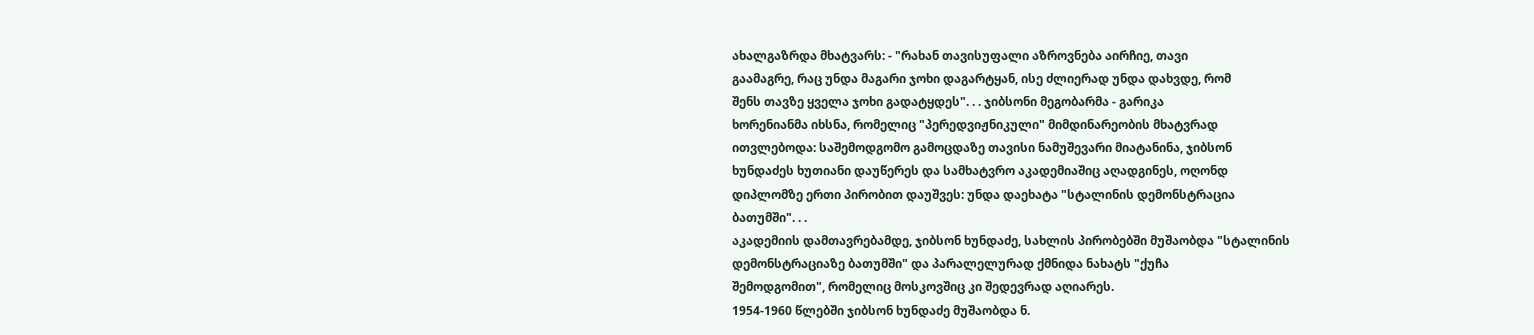ახალგაზრდა მხატვარს: - "რახან თავისუფალი აზროვნება აირჩიე, თავი
გაამაგრე, რაც უნდა მაგარი ჯოხი დაგარტყან, ისე ძლიერად უნდა დახვდე, რომ
შენს თავზე ყველა ჯოხი გადატყდეს". . . ჯიბსონი მეგობარმა - გარიკა
ხორენიანმა იხსნა, რომელიც "პერედვიჟნიკული" მიმდინარეობის მხატვრად
ითვლებოდა: საშემოდგომო გამოცდაზე თავისი ნამუშევარი მიატანინა, ჯიბსონ
ხუნდაძეს ხუთიანი დაუწერეს და სამხატვრო აკადემიაშიც აღადგინეს, ოღონდ
დიპლომზე ერთი პირობით დაუშვეს: უნდა დაეხატა "სტალინის დემონსტრაცია
ბათუმში". . .
აკადემიის დამთავრებამდე, ჯიბსონ ხუნდაძე, სახლის პირობებში მუშაობდა "სტალინის
დემონსტრაციაზე ბათუმში" და პარალელურად ქმნიდა ნახატს "ქუჩა
შემოდგომით", რომელიც მოსკოვშიც კი შედევრად აღიარეს.
1954-1960 წლებში ჯიბსონ ხუნდაძე მუშაობდა ნ.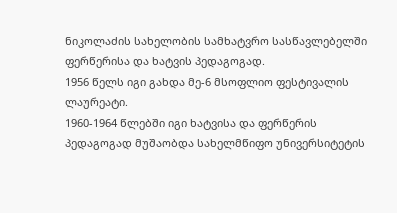ნიკოლაძის სახელობის სამხატვრო სასწავლებელში ფერწერისა და ხატვის პედაგოგად.
1956 წელს იგი გახდა მე-6 მსოფლიო ფესტივალის ლაურეატი.
1960-1964 წლებში იგი ხატვისა და ფერწერის პედაგოგად მუშაობდა სახელმწიფო უნივერსიტეტის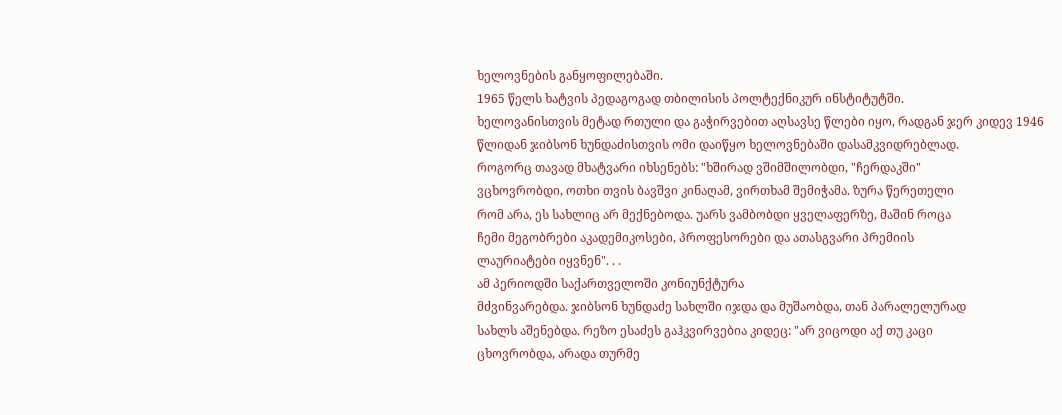ხელოვნების განყოფილებაში.
1965 წელს ხატვის პედაგოგად თბილისის პოლტექნიკურ ინსტიტუტში.
ხელოვანისთვის მეტად რთული და გაჭირვებით აღსავსე წლები იყო, რადგან ჯერ კიდევ 1946
წლიდან ჯიბსონ ხუნდაძისთვის ომი დაიწყო ხელოვნებაში დასამკვიდრებლად.
როგორც თავად მხატვარი იხსენებს: "ხშირად ვშიმშილობდი, "ჩერდაკში"
ვცხოვრობდი, ოთხი თვის ბავშვი კინაღამ, ვირთხამ შემიჭამა. ზურა წერეთელი
რომ არა, ეს სახლიც არ მექნებოდა. უარს ვამბობდი ყველაფერზე, მაშინ როცა
ჩემი მეგობრები აკადემიკოსები, პროფესორები და ათასგვარი პრემიის
ლაურიატები იყვნენ". . .
ამ პერიოდში საქართველოში კონიუნქტურა
მძვინვარებდა. ჯიბსონ ხუნდაძე სახლში იჯდა და მუშაობდა, თან პარალელურად
სახლს აშენებდა. რეზო ესაძეს გაჰკვირვებია კიდეც: "არ ვიცოდი აქ თუ კაცი
ცხოვრობდა, არადა თურმე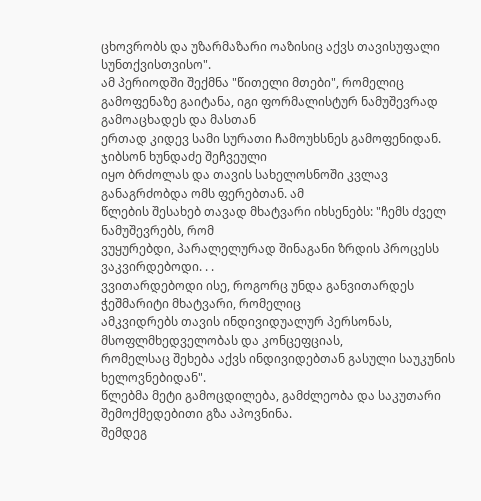ცხოვრობს და უზარმაზარი ოაზისიც აქვს თავისუფალი
სუნთქვისთვისო".
ამ პერიოდში შექმნა "წითელი მთები", რომელიც გამოფენაზე გაიტანა, იგი ფორმალისტურ ნამუშევრად გამოაცხადეს და მასთან
ერთად კიდევ სამი სურათი ჩამოუხსნეს გამოფენიდან. ჯიბსონ ხუნდაძე შეჩვეული
იყო ბრძოლას და თავის სახელოსნოში კვლავ განაგრძობდა ომს ფერებთან. ამ
წლების შესახებ თავად მხატვარი იხსენებს: "ჩემს ძველ ნამუშევრებს, რომ
ვუყურებდი, პარალელურად შინაგანი ზრდის პროცესს ვაკვირდებოდი. . .
ვვითარდებოდი ისე, როგორც უნდა განვითარდეს ჭეშმარიტი მხატვარი, რომელიც
ამკვიდრებს თავის ინდივიდუალურ პერსონას, მსოფლმხედველობას და კონცეფციას,
რომელსაც შეხება აქვს ინდივიდებთან გასული საუკუნის ხელოვნებიდან".
წლებმა მეტი გამოცდილება, გამძლეობა და საკუთარი შემოქმედებითი გზა აპოვნინა.
შემდეგ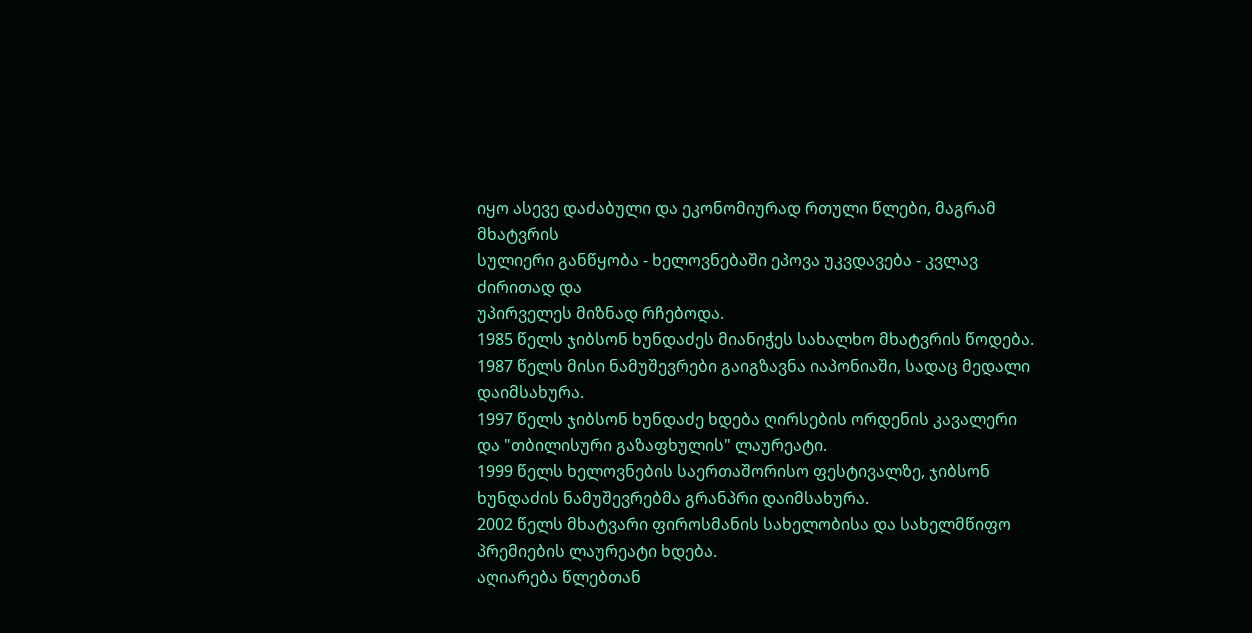იყო ასევე დაძაბული და ეკონომიურად რთული წლები, მაგრამ მხატვრის
სულიერი განწყობა - ხელოვნებაში ეპოვა უკვდავება - კვლავ ძირითად და
უპირველეს მიზნად რჩებოდა.
1985 წელს ჯიბსონ ხუნდაძეს მიანიჭეს სახალხო მხატვრის წოდება.
1987 წელს მისი ნამუშევრები გაიგზავნა იაპონიაში, სადაც მედალი დაიმსახურა.
1997 წელს ჯიბსონ ხუნდაძე ხდება ღირსების ორდენის კავალერი და "თბილისური გაზაფხულის" ლაურეატი.
1999 წელს ხელოვნების საერთაშორისო ფესტივალზე, ჯიბსონ ხუნდაძის ნამუშევრებმა გრანპრი დაიმსახურა.
2002 წელს მხატვარი ფიროსმანის სახელობისა და სახელმწიფო პრემიების ლაურეატი ხდება.
აღიარება წლებთან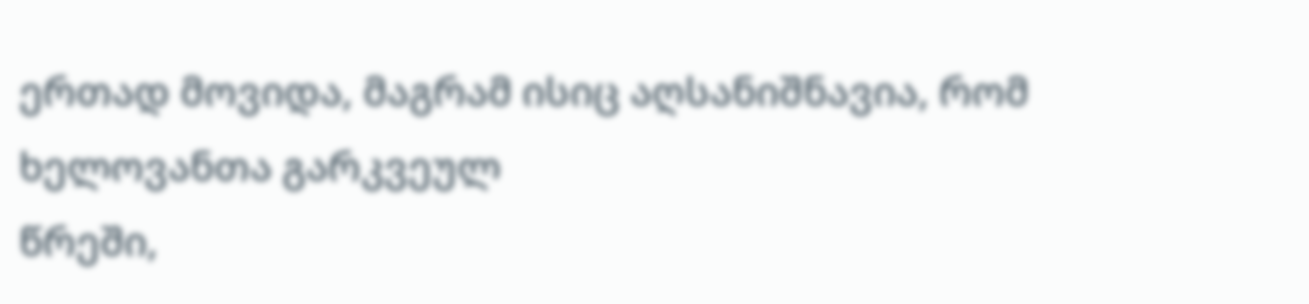ერთად მოვიდა, მაგრამ ისიც აღსანიშნავია, რომ ხელოვანთა გარკვეულ
წრეში,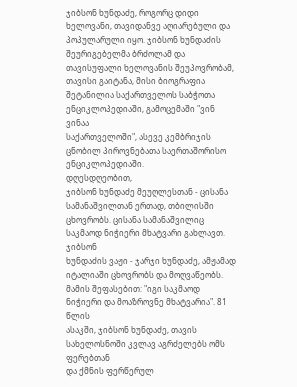ჯიბსონ ხუნდაძე, როგორც დიდი ხელოვანი, თავიდანვე აღიარებული და
პოპულარული იყო. ჯიბსონ ხუნდაძის შეურიგებელმა ბრძოლამ და
თავისუფალი ხელოვანის შეუპოვრობამ, თავისი გაიტანა, მისი ბიოგრაფია
შეტანილია საქართველოს საბჭოთა ენციკლოპედიაში, გამოცემაში "ვინ ვინაა
საქართველოში", ასევე კემბრიჯის ცნობილ პიროვნებათა საერთაშორისო
ენციკლოპედიაში.
დღესდღეობით,
ჯიბსონ ხუნდაძე მეუღლესთან - ცისანა სამანაშვილთან ერთად, თბილისში
ცხოვრობს. ცისანა სამანაშვილიც საკმაოდ ნიჭიერი მხატვარი გახლავთ. ჯიბსონ
ხუნდაძის ვაჟი - ჯარჯი ხუნდაძე, ამჟამად იტალიაში ცხოვრობს და მოღვაწეობს.
მამის შეფასებით: "იგი საკმაოდ ნიჭიერი და მოაზროვნე მხატვარია". 81 წლის
ასაკში, ჯიბსონ ხუნდაძე, თავის სახელოსნოში კვლავ აგრძელებს ომს ფერებთან
და ქმნის ფერწერულ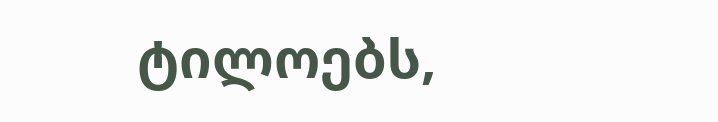ტილოებს,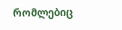რომლებიც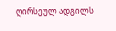ღირსეულ ადგილს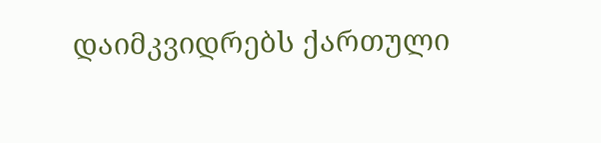დაიმკვიდრებს ქართული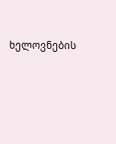ხელოვნების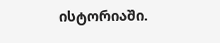ისტორიაში.